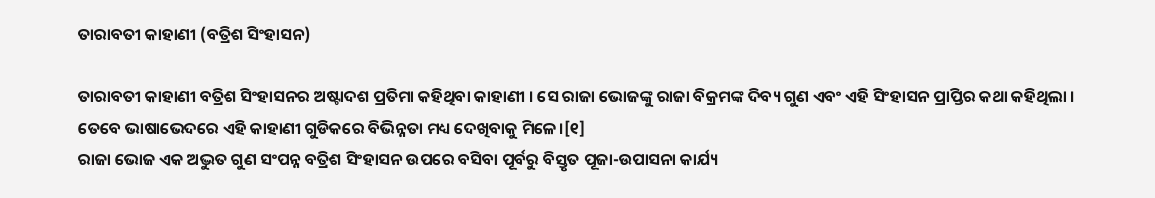ତାରାବତୀ କାହାଣୀ (ବତ୍ରିଶ ସିଂହାସନ)

ତାରାବତୀ କାହାଣୀ ବତ୍ରିଶ ସିଂହାସନର ଅଷ୍ଟାଦଶ ପ୍ରତିମା କହିଥିବା କାହାଣୀ । ସେ ରାଜା ଭୋଜଙ୍କୁ ରାଜା ବିକ୍ରମଙ୍କ ଦିବ୍ୟ ଗୁଣ ଏବଂ ଏହି ସିଂହାସନ ପ୍ରାପ୍ତିର କଥା କହିଥିଲା । ତେବେ ଭାଷାଭେଦରେ ଏହି କାହାଣୀ ଗୁଡିକରେ ବିଭିନ୍ନତା ମଧ୍ୟ ଦେଖିବାକୁ ମିଳେ।[୧]
ରାଜା ଭୋଜ ଏକ ଅଦ୍ଭୁତ ଗୁଣ ସଂପନ୍ନ ବତ୍ରିଶ ସିଂହାସନ ଉପରେ ବସିବା ପୂର୍ବରୁ ବିସ୍ତୃତ ପୂଜା-ଉପାସନା କାର୍ଯ୍ୟ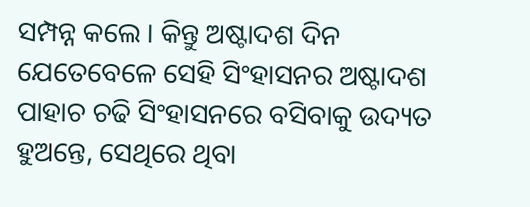ସମ୍ପନ୍ନ କଲେ । କିନ୍ତୁ ଅଷ୍ଟାଦଶ ଦିନ ଯେତେବେଳେ ସେହି ସିଂହାସନର ଅଷ୍ଟାଦଶ ପାହାଚ ଚଢି ସିଂହାସନରେ ବସିବାକୁ ଉଦ୍ୟତ ହୁଅନ୍ତେ, ସେଥିରେ ଥିବା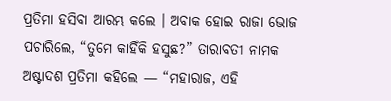ପ୍ରତିମା ହସିବା ଆରମ୍ଭ କଲେ । ଅବାକ ହୋଇ ରାଜା ଭୋଜ ପଚାରିଲେ, “ତୁମେ କାହିଁକି ହସୁଛ?” ତାରାବତୀ ନାମକ ଅଷ୍ଟାଦଶ ପ୍ରତିମା କହିଲେ — “ମହାରାଜ, ଏହି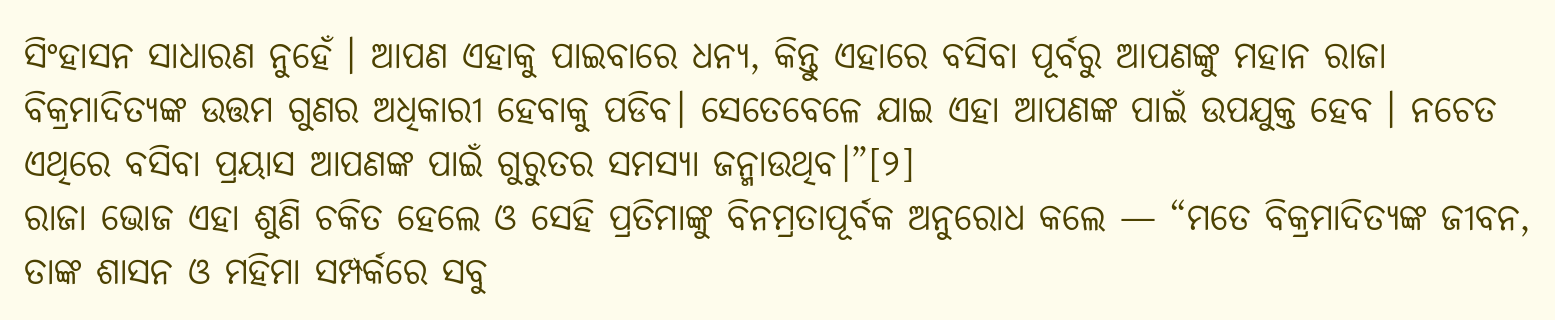ସିଂହାସନ ସାଧାରଣ ନୁହେଁ । ଆପଣ ଏହାକୁ ପାଇବାରେ ଧନ୍ୟ, କିନ୍ତୁ ଏହାରେ ବସିବା ପୂର୍ବରୁ ଆପଣଙ୍କୁ ମହାନ ରାଜା ବିକ୍ରମାଦିତ୍ୟଙ୍କ ଉତ୍ତମ ଗୁଣର ଅଧିକାରୀ ହେବାକୁ ପଡିବ। ସେତେବେଳେ ଯାଇ ଏହା ଆପଣଙ୍କ ପାଇଁ ଉପଯୁକ୍ତ ହେବ । ନଚେତ ଏଥିରେ ବସିବା ପ୍ରୟାସ ଆପଣଙ୍କ ପାଇଁ ଗୁରୁତର ସମସ୍ୟା ଜନ୍ମାଉଥିବ।”[୨]
ରାଜା ଭୋଜ ଏହା ଶୁଣି ଚକିତ ହେଲେ ଓ ସେହି ପ୍ରତିମାଙ୍କୁ ବିନମ୍ରତାପୂର୍ବକ ଅନୁରୋଧ କଲେ — “ମତେ ବିକ୍ରମାଦିତ୍ୟଙ୍କ ଜୀବନ, ତାଙ୍କ ଶାସନ ଓ ମହିମା ସମ୍ପର୍କରେ ସବୁ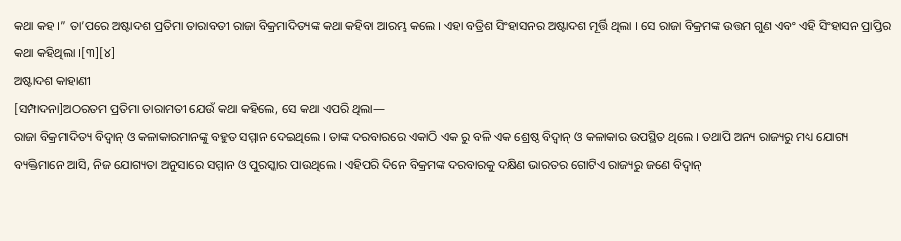କଥା କହ ।” ତା’ପରେ ଅଷ୍ଟାଦଶ ପ୍ରତିମା ତାରାବତୀ ରାଜା ବିକ୍ରମାଦିତ୍ୟଙ୍କ କଥା କହିବା ଆରମ୍ଭ କଲେ । ଏହା ବତ୍ରିଶ ସିଂହାସନର ଅଷ୍ଟାଦଶ ମୂର୍ତ୍ତି ଥିଲା । ସେ ରାଜା ବିକ୍ରମଙ୍କ ଉତ୍ତମ ଗୁଣ ଏବଂ ଏହି ସିଂହାସନ ପ୍ରାପ୍ତିର କଥା କହିଥିଲା ।[୩][୪]
ଅଷ୍ଟାଦଶ କାହାଣୀ
[ସମ୍ପାଦନା]ଅଠରତମ ପ୍ରତିମା ତାରାମତୀ ଯେଉଁ କଥା କହିଲେ, ସେ କଥା ଏପରି ଥିଲା—
ରାଜା ବିକ୍ରମାଦିତ୍ୟ ବିଦ୍ୱାନ୍ ଓ କଳାକାରମାନଙ୍କୁ ବହୁତ ସମ୍ମାନ ଦେଇଥିଲେ । ତାଙ୍କ ଦରବାରରେ ଏକାଠି ଏକ ରୁ ବଳି ଏକ ଶ୍ରେଷ୍ଠ ବିଦ୍ୱାନ୍ ଓ କଳାକାର ଉପସ୍ଥିତ ଥିଲେ । ତଥାପି ଅନ୍ୟ ରାଜ୍ୟରୁ ମଧ୍ୟ ଯୋଗ୍ୟ ବ୍ୟକ୍ତିମାନେ ଆସି, ନିଜ ଯୋଗ୍ୟତା ଅନୁସାରେ ସମ୍ମାନ ଓ ପୁରସ୍କାର ପାଉଥିଲେ । ଏହିପରି ଦିନେ ବିକ୍ରମଙ୍କ ଦରବାରକୁ ଦକ୍ଷିଣ ଭାରତର ଗୋଟିଏ ରାଜ୍ୟରୁ ଜଣେ ବିଦ୍ୱାନ୍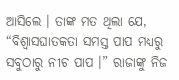ଆସିଲେ । ତାଙ୍କ ମତ ଥିଲା ଯେ, “ବିଶ୍ୱାସଘାତକତା ସମସ୍ତ ପାପ ମଧ୍ୟରୁ ସବୁଠାରୁ ନୀଚ ପାପ ।” ରାଜାଙ୍କୁ ନିଜ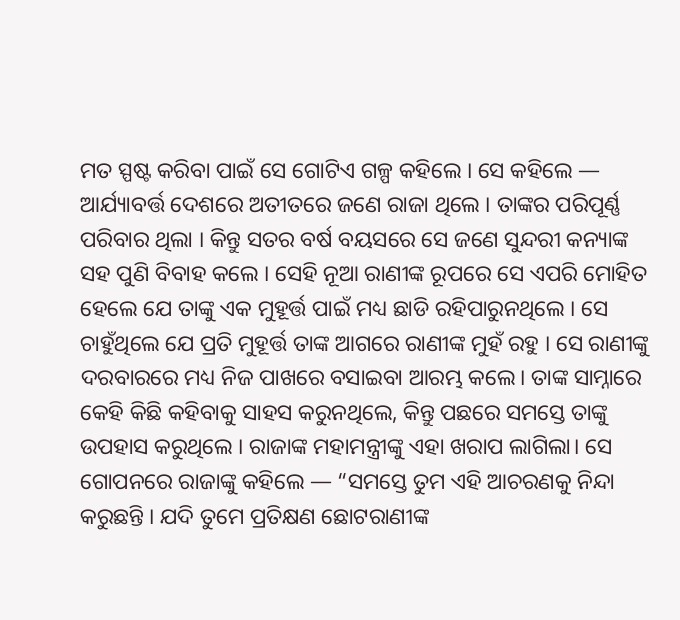ମତ ସ୍ପଷ୍ଟ କରିବା ପାଇଁ ସେ ଗୋଟିଏ ଗଳ୍ପ କହିଲେ । ସେ କହିଲେ — ଆର୍ଯ୍ୟାବର୍ତ୍ତ ଦେଶରେ ଅତୀତରେ ଜଣେ ରାଜା ଥିଲେ । ତାଙ୍କର ପରିପୂର୍ଣ୍ଣ ପରିବାର ଥିଲା । କିନ୍ତୁ ସତର ବର୍ଷ ବୟସରେ ସେ ଜଣେ ସୁନ୍ଦରୀ କନ୍ୟାଙ୍କ ସହ ପୁଣି ବିବାହ କଲେ । ସେହି ନୂଆ ରାଣୀଙ୍କ ରୂପରେ ସେ ଏପରି ମୋହିତ ହେଲେ ଯେ ତାଙ୍କୁ ଏକ ମୁହୂର୍ତ୍ତ ପାଇଁ ମଧ୍ୟ ଛାଡି ରହିପାରୁନଥିଲେ । ସେ ଚାହୁଁଥିଲେ ଯେ ପ୍ରତି ମୁହୂର୍ତ୍ତ ତାଙ୍କ ଆଗରେ ରାଣୀଙ୍କ ମୁହଁ ରହୁ । ସେ ରାଣୀଙ୍କୁ ଦରବାରରେ ମଧ୍ୟ ନିଜ ପାଖରେ ବସାଇବା ଆରମ୍ଭ କଲେ। ତାଙ୍କ ସାମ୍ନାରେ କେହି କିଛି କହିବାକୁ ସାହସ କରୁନଥିଲେ, କିନ୍ତୁ ପଛରେ ସମସ୍ତେ ତାଙ୍କୁ ଉପହାସ କରୁଥିଲେ । ରାଜାଙ୍କ ମହାମନ୍ତ୍ରୀଙ୍କୁ ଏହା ଖରାପ ଲାଗିଲା। ସେ ଗୋପନରେ ରାଜାଙ୍କୁ କହିଲେ — “ସମସ୍ତେ ତୁମ ଏହି ଆଚରଣକୁ ନିନ୍ଦା କରୁଛନ୍ତି । ଯଦି ତୁମେ ପ୍ରତିକ୍ଷଣ ଛୋଟରାଣୀଙ୍କ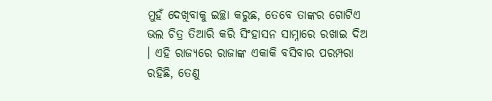ମୁହଁ ଦେଖିବାକୁ ଇଚ୍ଛା କରୁଛ, ତେବେ ତାଙ୍କର ଗୋଟିଏ ଭଲ ଚିତ୍ର ତିଆରି କରି ସିଂହାସନ ସାମ୍ନାରେ ରଖାଇ ଦିଅ । ଏହି ରାଜ୍ୟରେ ରାଜାଙ୍କ ଏକାକି ବସିବାର ପରମ୍ପରା ରହିଛି, ତେଣୁ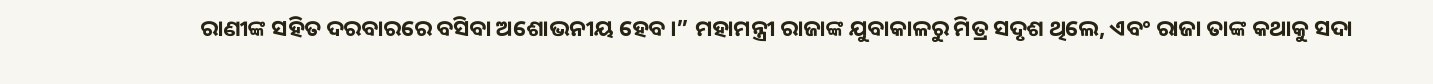ରାଣୀଙ୍କ ସହିତ ଦରବାରରେ ବସିବା ଅଶୋଭନୀୟ ହେବ ।” ମହାମନ୍ତ୍ରୀ ରାଜାଙ୍କ ଯୁବାକାଳରୁ ମିତ୍ର ସଦୃଶ ଥିଲେ, ଏବଂ ରାଜା ତାଙ୍କ କଥାକୁ ସଦା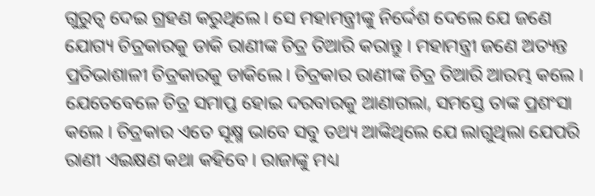ଗୁରୁତ୍ୱ ଦେଇ ଗ୍ରହଣ କରୁଥିଲେ । ସେ ମହାମନ୍ତ୍ରୀଙ୍କୁ ନିର୍ଦ୍ଦେଶ ଦେଲେ ଯେ ଜଣେ ଯୋଗ୍ୟ ଚିତ୍ରକାରକୁ ଡାକି ରାଣୀଙ୍କ ଚିତ୍ର ତିଆରି କରାନ୍ତୁ । ମହାମନ୍ତ୍ରୀ ଜଣେ ଅତ୍ୟନ୍ତ ପ୍ରତିଭାଶାଳୀ ଚିତ୍ରକାରକୁ ଡାକିଲେ। ଚିତ୍ରକାର ରାଣୀଙ୍କ ଚିତ୍ର ତିଆରି ଆରମ୍ଭ କଲେ । ଯେତେବେଳେ ଚିତ୍ର ସମାପ୍ତ ହୋଇ ଦରବାରକୁ ଆଣାଗଲା, ସମସ୍ତେ ତାଙ୍କ ପ୍ରଶଂସା କଲେ । ଚିତ୍ରକାର ଏତେ ସୂକ୍ଷ୍ମ ଭାବେ ସବୁ ତଥ୍ୟ ଆଙ୍କିଥିଲେ ଯେ ଲାଗୁଥିଲା ଯେପରି ରାଣୀ ଏଇକ୍ଷଣ କଥା କହିବେ । ରାଜାଙ୍କୁ ମଧ୍ୟ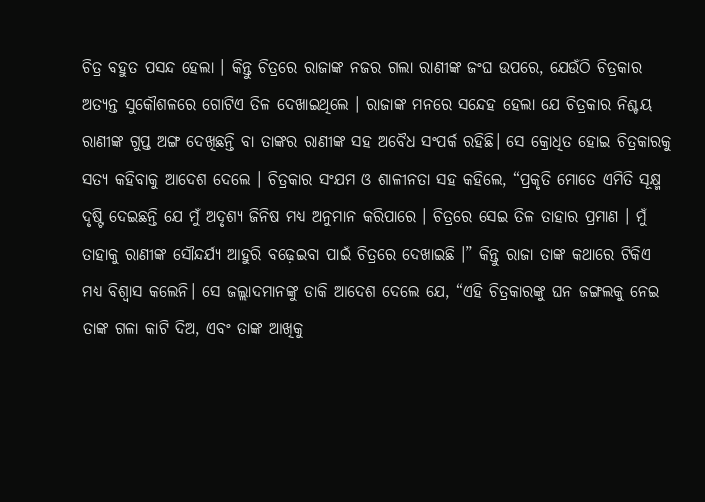ଚିତ୍ର ବହୁତ ପସନ୍ଦ ହେଲା । କିନ୍ତୁ ଚିତ୍ରରେ ରାଜାଙ୍କ ନଜର ଗଲା ରାଣୀଙ୍କ ଜଂଘ ଉପରେ, ଯେଉଁଠି ଚିତ୍ରକାର ଅତ୍ୟନ୍ତ ସୁକୌଶଳରେ ଗୋଟିଏ ତିଳ ଦେଖାଇଥିଲେ । ରାଜାଙ୍କ ମନରେ ସନ୍ଦେହ ହେଲା ଯେ ଚିତ୍ରକାର ନିଶ୍ଚୟ ରାଣୀଙ୍କ ଗୁପ୍ତ ଅଙ୍ଗ ଦେଖିଛନ୍ତି ବା ତାଙ୍କର ରାଣୀଙ୍କ ସହ ଅବୈଧ ସଂପର୍କ ରହିଛି। ସେ କ୍ରୋଧିତ ହୋଇ ଚିତ୍ରକାରକୁ ସତ୍ୟ କହିବାକୁ ଆଦେଶ ଦେଲେ । ଚିତ୍ରକାର ସଂଯମ ଓ ଶାଳୀନତା ସହ କହିଲେ, “ପ୍ରକୃତି ମୋତେ ଏମିତି ସୂକ୍ଷ୍ମ ଦୃଷ୍ଟି ଦେଇଛନ୍ତି ଯେ ମୁଁ ଅଦୃଶ୍ୟ ଜିନିଷ ମଧ୍ୟ ଅନୁମାନ କରିପାରେ । ଚିତ୍ରରେ ସେଇ ତିଳ ତାହାର ପ୍ରମାଣ । ମୁଁ ତାହାକୁ ରାଣୀଙ୍କ ସୌନ୍ଦର୍ଯ୍ୟ ଆହୁରି ବଢ଼େଇବା ପାଇଁ ଚିତ୍ରରେ ଦେଖାଇଛି ।” କିନ୍ତୁ ରାଜା ତାଙ୍କ କଥାରେ ଟିକିଏ ମଧ୍ୟ ବିଶ୍ୱାସ କଲେନି। ସେ ଜଲ୍ଲାଦମାନଙ୍କୁ ଡାକି ଆଦେଶ ଦେଲେ ଯେ, “ଏହି ଚିତ୍ରକାରଙ୍କୁ ଘନ ଜଙ୍ଗଲକୁ ନେଇ ତାଙ୍କ ଗଳା କାଟି ଦିଅ, ଏବଂ ତାଙ୍କ ଆଖିକୁ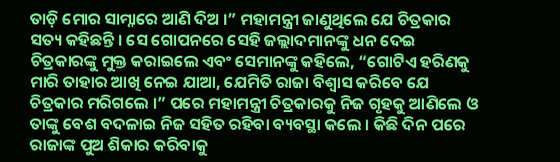ତାଡ଼ି ମୋର ସାମ୍ନାରେ ଆଣି ଦିଅ ।” ମହାମନ୍ତ୍ରୀ ଜାଣୁଥିଲେ ଯେ ଚିତ୍ରକାର ସତ୍ୟ କହିଛନ୍ତି । ସେ ଗୋପନରେ ସେହି ଜଲ୍ଲାଦମାନଙ୍କୁ ଧନ ଦେଇ ଚିତ୍ରକାରଙ୍କୁ ମୁକ୍ତ କରାଇଲେ ଏବଂ ସେମାନଙ୍କୁ କହିଲେ, “ଗୋଟିଏ ହରିଣକୁ ମାରି ତାହାର ଆଖି ନେଇ ଯାଆ, ଯେମିତି ରାଜା ବିଶ୍ୱାସ କରିବେ ଯେ ଚିତ୍ରକାର ମରିଗଲେ ।” ପରେ ମହାମନ୍ତ୍ରୀ ଚିତ୍ରକାରକୁ ନିଜ ଗୃହକୁ ଆଣିଲେ ଓ ତାଙ୍କୁ ବେଶ ବଦଳାଇ ନିଜ ସହିତ ରହିବା ବ୍ୟବସ୍ଥା କଲେ । କିଛି ଦିନ ପରେ ରାଜାଙ୍କ ପୁଅ ଶିକାର କରିବାକୁ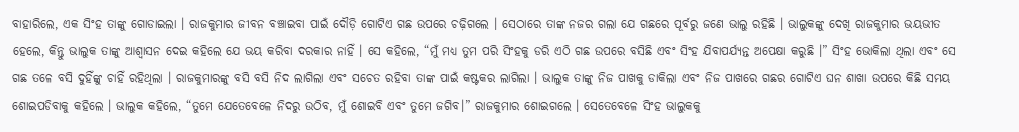ବାହାରିଲେ, ଏକ ସିଂହ ତାଙ୍କୁ ଗୋଡାଇଲା । ରାଜକୁମାର ଜୀବନ ବଞ୍ଚାଇବା ପାଇଁ ଦୌଡ଼ି ଗୋଟିଏ ଗଛ ଉପରେ ଚଢ଼ିଗଲେ । ସେଠାରେ ତାଙ୍କ ନଜର ଗଲା ଯେ ଗଛରେ ପୂର୍ବରୁ ଜଣେ ଭାଲୁ ରହିଛି । ଭାଲୁକଙ୍କୁ ଦେଖି ରାଜକୁମାର ଭୟଭୀତ ହେଲେ, କିନ୍ତୁ ଭାଲୁକ ତାଙ୍କୁ ଆଶ୍ୱାସନ ଦେଇ କହିଲେ ଯେ ଭୟ କରିବା ଦରକାର ନାହିଁ । ସେ କହିଲେ, “ମୁଁ ମଧ୍ୟ ତୁମ ପରି ସିଂହକୁ ଡରି ଏଠି ଗଛ ଉପରେ ବସିଛି ଏବଂ ସିଂହ ଯିବାପର୍ଯ୍ୟନ୍ତ ଅପେକ୍ଷା କରୁଛି ।” ସିଂହ ଭୋକିଲା ଥିଲା ଏବଂ ସେ ଗଛ ତଳେ ବସି ଦୁହିଁଙ୍କୁ ଚାହିଁ ରହିଥିଲା । ରାଜକୁମାରଙ୍କୁ ବସି ବସି ନିଦ ଲାଗିଲା ଏବଂ ସଚେତ ରହିବା ତାଙ୍କ ପାଇଁ କଷ୍ଟକର ଲାଗିଲା । ଭାଲୁକ ତାଙ୍କୁ ନିଜ ପାଖକୁ ଡାକିଲା ଏବଂ ନିଜ ପାଖରେ ଗଛର ଗୋଟିଏ ଘନ ଶାଖା ଉପରେ କିଛି ସମୟ ଶୋଇପଡିବାକୁ କହିଲେ । ଭାଲୁକ କହିଲେ, “ତୁମେ ଯେତେବେଳେ ନିଦରୁ ଉଠିବ, ମୁଁ ଶୋଇବି ଏବଂ ତୁମେ ଜଗିବ।” ରାଜକୁମାର ଶୋଇଗଲେ । ସେତେବେଳେ ସିଂହ ଭାଲୁକକୁ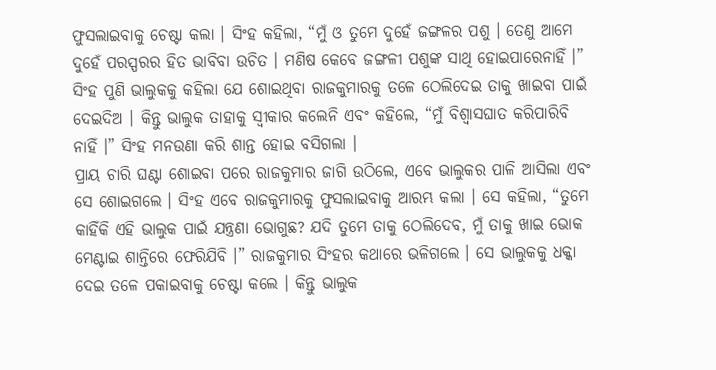ଫୁସଲାଇବାକୁ ଚେଷ୍ଟା କଲା । ସିଂହ କହିଲା, “ମୁଁ ଓ ତୁମେ ଦୁହେଁ ଜଙ୍ଗଳର ପଶୁ । ତେଣୁ ଆମେ ଦୁହେଁ ପରସ୍ପରର ହିତ ଭାବିବା ଉଚିତ । ମଣିଷ କେବେ ଜଙ୍ଗଳୀ ପଶୁଙ୍କ ସାଥି ହୋଇପାରେନାହିଁ ।” ସିଂହ ପୁଣି ଭାଲୁକକୁ କହିଲା ଯେ ଶୋଇଥିବା ରାଜକୁମାରକୁ ତଳେ ଠେଲିଦେଇ ତାକୁ ଖାଇବା ପାଇଁ ଦେଇଦିଅ । କିନ୍ତୁ ଭାଲୁକ ତାହାକୁ ସ୍ୱୀକାର କଲେନି ଏବଂ କହିଲେ, “ମୁଁ ବିଶ୍ୱାସଘାତ କରିପାରିବି ନାହିଁ ।” ସିଂହ ମନଉଣା କରି ଶାନ୍ତ ହୋଇ ବସିଗଲା ।
ପ୍ରାୟ ଚାରି ଘଣ୍ଟା ଶୋଇବା ପରେ ରାଜକୁମାର ଜାଗି ଉଠିଲେ, ଏବେ ଭାଲୁକର ପାଳି ଆସିଲା ଏବଂ ସେ ଶୋଇଗଲେ । ସିଂହ ଏବେ ରାଜକୁମାରକୁ ଫୁସଲାଇବାକୁ ଆରମ୍ଭ କଲା । ସେ କହିଲା, “ତୁମେ କାହିଁକି ଏହି ଭାଲୁକ ପାଇଁ ଯନ୍ତ୍ରଣା ଭୋଗୁଛ? ଯଦି ତୁମେ ତାକୁ ଠେଲିଦେବ, ମୁଁ ତାକୁ ଖାଇ ଭୋକ ମେଣ୍ଟାଇ ଶାନ୍ତିରେ ଫେରିଯିବି ।” ରାଜକୁମାର ସିଂହର କଥାରେ ଭଳିଗଲେ । ସେ ଭାଲୁକକୁ ଧକ୍କା ଦେଇ ତଳେ ପକାଇବାକୁ ଚେଷ୍ଟା କଲେ । କିନ୍ତୁ ଭାଲୁକ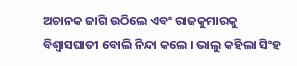ଅଚାନକ ଜାଗି ଉଠିଲେ ଏବଂ ରାଜକୁମାରକୁ ବିଶ୍ୱାସଘାତୀ ବୋଲି ନିନ୍ଦା କଲେ । ଭାଲୁ କହିଲା ସିଂହ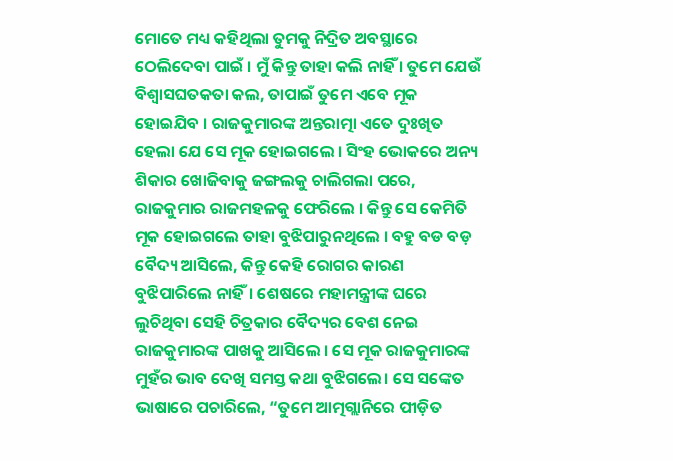ମୋତେ ମଧ୍ୟ କହିଥିଲା ତୁମକୁ ନିଦ୍ରିତ ଅବସ୍ଥାରେ ଠେଲିଦେବା ପାଇଁ । ମୁଁ କିନ୍ତୁ ତାହା କଲି ନାହିଁ । ତୁମେ ଯେଉଁ ବିଶ୍ଵାସଘତକତା କଲ, ତାପାଇଁ ତୁମେ ଏବେ ମୂକ ହୋଇଯିବ । ରାଜକୁମାରଙ୍କ ଅନ୍ତରାତ୍ମା ଏତେ ଦୁଃଖିତ ହେଲା ଯେ ସେ ମୂକ ହୋଇଗଲେ । ସିଂହ ଭୋକରେ ଅନ୍ୟ ଶିକାର ଖୋଜିବାକୁ ଜଙ୍ଗଲକୁ ଚାଲିଗଲା ପରେ, ରାଜକୁମାର ରାଜମହଳକୁ ଫେରିଲେ । କିନ୍ତୁ ସେ କେମିତି ମୂକ ହୋଇଗଲେ ତାହା ବୁଝିପାରୁନଥିଲେ । ବହୁ ବଡ ବଡ଼ ବୈଦ୍ୟ ଆସିଲେ, କିନ୍ତୁ କେହି ରୋଗର କାରଣ ବୁଝିପାରିଲେ ନାହିଁ। ଶେଷରେ ମହାମନ୍ତ୍ରୀଙ୍କ ଘରେ ଲୁଚିଥିବା ସେହି ଚିତ୍ରକାର ବୈଦ୍ୟର ବେଶ ନେଇ ରାଜକୁମାରଙ୍କ ପାଖକୁ ଆସିଲେ । ସେ ମୂକ ରାଜକୁମାରଙ୍କ ମୁହଁର ଭାବ ଦେଖି ସମସ୍ତ କଥା ବୁଝିଗଲେ। ସେ ସଙ୍କେତ ଭାଷାରେ ପଚାରିଲେ, “ତୁମେ ଆତ୍ମଗ୍ଲାନିରେ ପୀଡ଼ିତ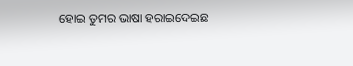ହୋଇ ତୁମର ଭାଷା ହରାଇଦେଇଛ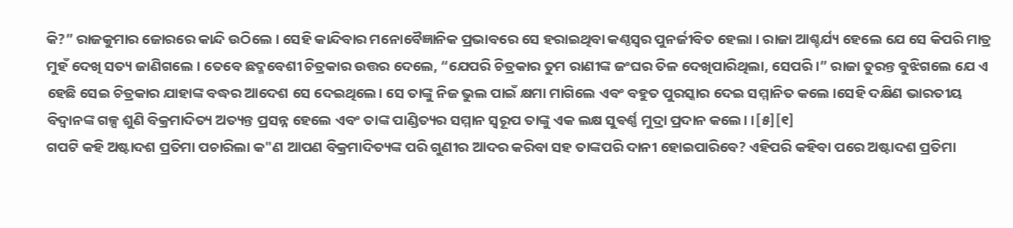କି?” ରାଜକୁମାର ଜୋରରେ କାନ୍ଦି ଉଠିଲେ । ସେହି କାନ୍ଦିବାର ମନୋବୈଜ୍ଞାନିକ ପ୍ରଭାବରେ ସେ ହରାଇଥିବା କଣ୍ଠସ୍ୱର ପୁନର୍ଜୀବିତ ହେଲା । ରାଜା ଆଶ୍ଚର୍ଯ୍ୟ ହେଲେ ଯେ ସେ କିପରି ମାତ୍ର ମୁହଁ ଦେଖି ସତ୍ୟ ଜାଣିଗଲେ । ତେବେ ଛଦ୍ମବେଶୀ ଚିତ୍ରକାର ଉତ୍ତର ଦେଲେ, “ଯେପରି ଚିତ୍ରକାର ତୁମ ରାଣୀଙ୍କ ଜଂଘର ତିଳ ଦେଖିପାରିଥିଲା, ସେପରି ।” ରାଜା ତୁରନ୍ତ ବୁଝିଗଲେ ଯେ ଏ ହେଛି ସେଇ ଚିତ୍ରକାର ଯାହାଙ୍କ ବଦ୍ଧର ଆଦେଶ ସେ ଦେଇଥିଲେ। ସେ ତାଙ୍କୁ ନିଜ ଭୁଲ ପାଇଁ କ୍ଷମା ମାଗିଲେ ଏବଂ ବହୁତ ପୁରସ୍କାର ଦେଇ ସମ୍ମାନିତ କଲେ ।ସେହି ଦକ୍ଷିଣ ଭାରତୀୟ ବିଦ୍ୱାନଙ୍କ ଗଳ୍ପ ଶୁଣି ବିକ୍ରମାଦିତ୍ୟ ଅତ୍ୟନ୍ତ ପ୍ରସନ୍ନ ହେଲେ ଏବଂ ତାଙ୍କ ପାଣ୍ଡିତ୍ୟର ସମ୍ମାନ ସ୍ୱରୂପ ତାଙ୍କୁ ଏକ ଲକ୍ଷ ସୁଵର୍ଣ୍ଣ ମୁଦ୍ରା ପ୍ରଦାନ କଲେ। ।[୫][୧]
ଗପଟି କହି ଅଷ୍ଟାଦଶ ପ୍ରତିମା ପଚାରିଲା କ"ଣ ଆପଣ ବିକ୍ରମାଦିତ୍ୟଙ୍କ ପରି ଗୁଣୀର ଆଦର କରିବା ସହ ତାଙ୍କପରି ଦାନୀ ହୋଇପାରିବେ? ଏହିପରି କହିବା ପରେ ଅଷ୍ଟାଦଶ ପ୍ରତିମା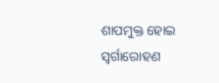ଶାପମୁକ୍ତ ହୋଇ ସ୍ଵର୍ଗାରୋହଣ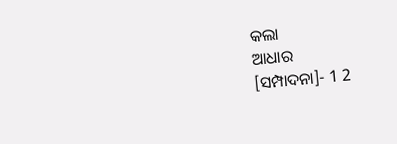କଲା
ଆଧାର
[ସମ୍ପାଦନା]- 1 2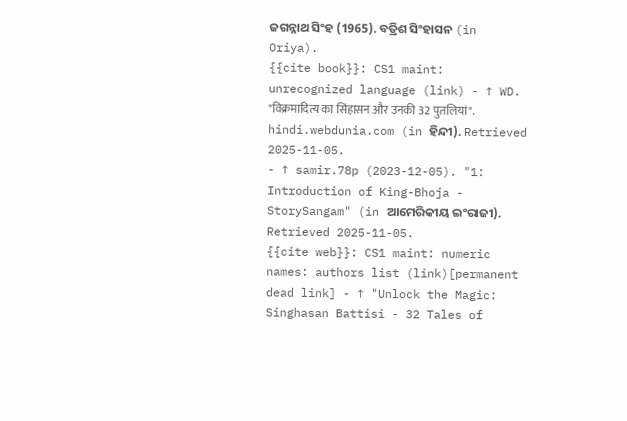ଜଗନ୍ନାଥ ସିଂହ (1965). ବତ୍ରିଶ ସିଂହାସନ (in Oriya).
{{cite book}}: CS1 maint: unrecognized language (link) - ↑ WD. "विक्रमादित्य का सिंहासन और उनकी 32 पुतलियां". hindi.webdunia.com (in ହିନ୍ଦୀ). Retrieved 2025-11-05.
- ↑ samir.78p (2023-12-05). "1: Introduction of King-Bhoja - StorySangam" (in ଆମେରିକୀୟ ଇଂରାଜୀ). Retrieved 2025-11-05.
{{cite web}}: CS1 maint: numeric names: authors list (link)[permanent dead link] - ↑ "Unlock the Magic: Singhasan Battisi - 32 Tales of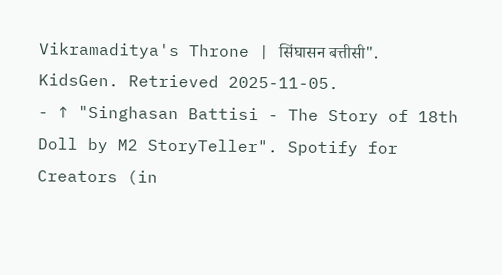Vikramaditya's Throne | सिंघासन बत्तीसी". KidsGen. Retrieved 2025-11-05.
- ↑ "Singhasan Battisi - The Story of 18th Doll by M2 StoryTeller". Spotify for Creators (in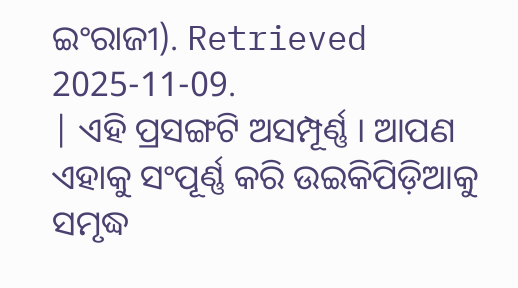ଇଂରାଜୀ). Retrieved 2025-11-09.
| ଏହି ପ୍ରସଙ୍ଗଟି ଅସମ୍ପୂର୍ଣ୍ଣ । ଆପଣ ଏହାକୁ ସଂପୂର୍ଣ୍ଣ କରି ଉଇକିପିଡ଼ିଆକୁ ସମୃଦ୍ଧ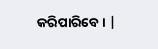କରିପାରିବେ । |